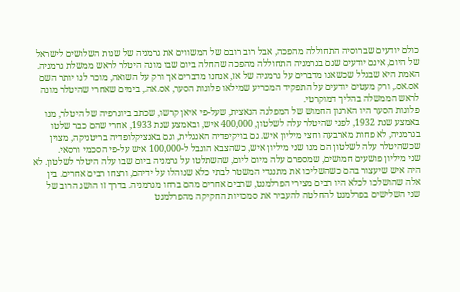כולם יודעים שברוסיה התחוללה מהפכה, אבל רוב רובם של המשווים את גרמניה של שנות השלושים לישראל של היום, אינם יודעים שגם בגרמניה התחוללה מהפכה שהחלה ביום שבו מונה היטלר לראש ממשלת גרמניה. האמת היא שבגלל שכשאנו מדברים על גרמניה של אז, אנחנו מדברים אך ורק על השואה, מוכר לנו יותר השם אס.אס., ורק מעטים יודעים על התפקיד המכריע שמילאו פלוגות הסער, אס.אה., בימים שאחרי שהיטלר מונה לראש הממשלה בהליך דמוקרטי.
פלוגות הסער היו הארגון החמוש של המפלגה הנאצית, שעל-פי איאן קרשו, שכתב ביוגרפיה של היטלר, מנו באמצע שנת 1932, לפני שהיטלר עלה לשלטון, 400,000 איש, ובאמצע שנת 1933, אחרי שהם כבר שלטו בגרמניה, לא פחות מארבעה וחצי מיליון איש. גם בויקיפדיה האנגלית, וגם באנציקלופדיה בריטניקה, מצוין שכשהיטלר עלה לשלטון הם מנו שני מיליון איש, כשהצבא הוגבל ל-100,000 איש על-פי הסכמי ורסאי.
שני מיליון פושעים חמושים, שמספרם עלה מיום ליום, שהשתלטו על גרמניה ביום שבו עלה היטלר לשלטון. לא היה איש שיעצור בהם כשהשליכו את מתנגדי המשטר לבתי כלא שנוהלו על ידיהם, ורצחו רבים אחרים. בין אלה שהושלכו לכלא היו רבים מצירי הפרלמנט, שרבים אחרים מהם ברחו מגרמניה. בדרך זו הושג הרוב של שני השלישים בפרלמנט להחלטה להעביר את סמכויות החקיקה מהפרלמנט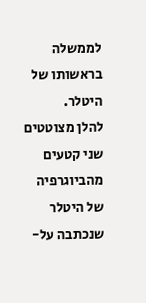לממשלה בראשותו של היטלר.
להלן מצוטטים שני קטעים מהביוגרפיה של היטלר שנכתבה על-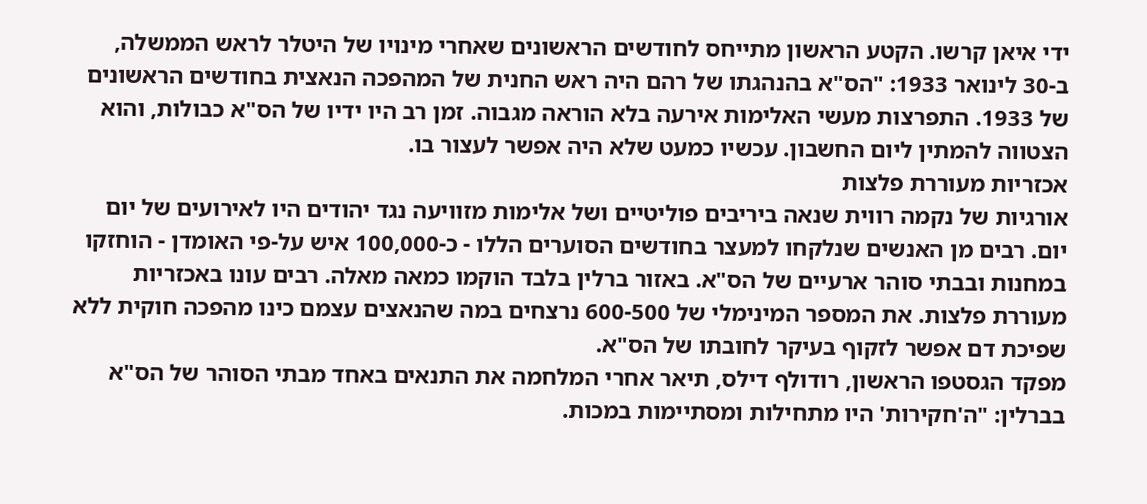ידי איאן קרשו. הקטע הראשון מתייחס לחודשים הראשונים שאחרי מינויו של היטלר לראש הממשלה, ב-30 לינואר 1933: "הס"א בהנהגתו של רהם היה ראש החנית של המהפכה הנאצית בחודשים הראשונים של 1933. התפרצות מעשי האלימות אירעה בלא הוראה מגבוה. זמן רב היו ידיו של הס"א כבולות, והוא הצטווה להמתין ליום החשבון. עכשיו כמעט שלא היה אפשר לעצור בו.
אכזריות מעוררת פלצות
אורגיות של נקמה רווית שנאה ביריבים פוליטיים ושל אלימות מזוויעה נגד יהודים היו לאירועים של יום יום. רבים מן האנשים שנלקחו למעצר בחודשים הסוערים הללו - כ-100,000 איש על-פי האומדן - הוחזקו במחנות ובבתי סוהר ארעיים של הס"א. באזור ברלין בלבד הוקמו כמאה מאלה. רבים עונו באכזריות מעוררת פלצות. את המספר המינימלי של 600-500 נרצחים במה שהנאצים עצמם כינו מהפכה חוקית ללא שפיכת דם אפשר לזקוף בעיקר לחובתו של הס"א.
מפקד הגסטפו הראשון, רודולף דילס, תיאר אחרי המלחמה את התנאים באחד מבתי הסוהר של הס"א בברלין: "ה'חקירות' היו מתחילות ומסתיימות במכות.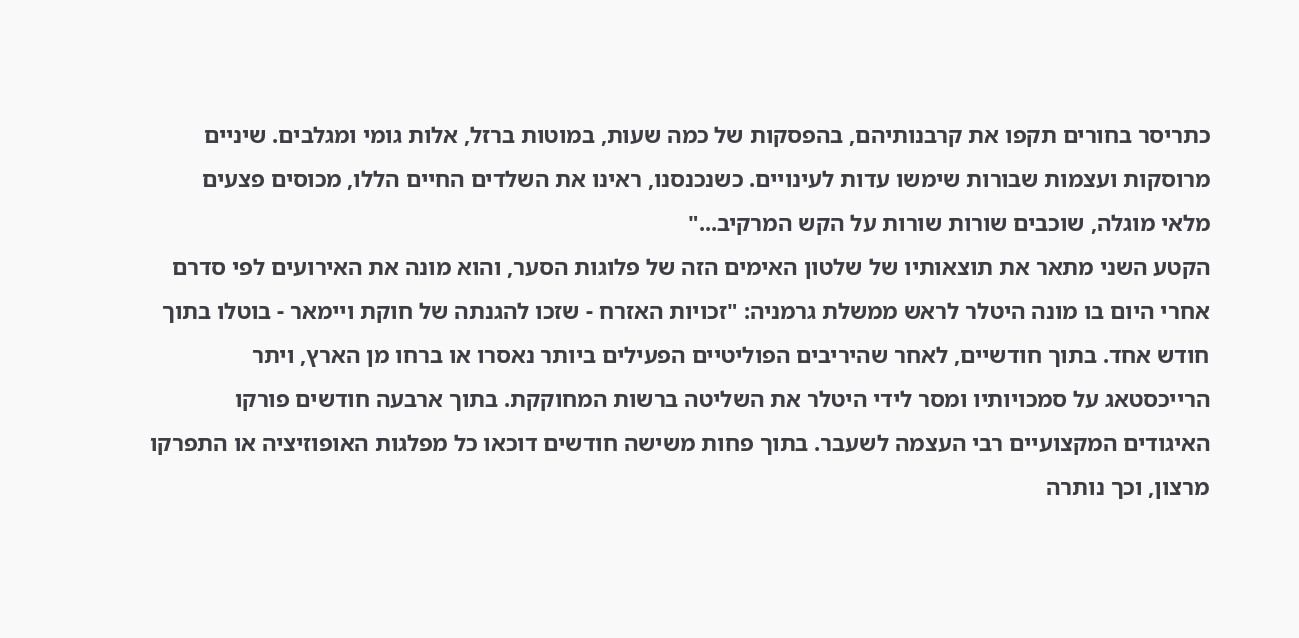כתריסר בחורים תקפו את קרבנותיהם, בהפסקות של כמה שעות, במוטות ברזל, אלות גומי ומגלבים. שיניים מרוסקות ועצמות שבורות שימשו עדות לעינויים. כשנכנסנו, ראינו את השלדים החיים הללו, מכוסים פצעים מלאי מוגלה, שוכבים שורות שורות על הקש המרקיב..."
הקטע השני מתאר את תוצאותיו של שלטון האימים הזה של פלוגות הסער, והוא מונה את האירועים לפי סדרם אחרי היום בו מונה היטלר לראש ממשלת גרמניה: "זכויות האזרח - שזכו להגנתה של חוקת ויימאר - בוטלו בתוך חודש אחד. בתוך חודשיים, לאחר שהיריבים הפוליטיים הפעילים ביותר נאסרו או ברחו מן הארץ, ויתר הרייכסטאג על סמכויותיו ומסר לידי היטלר את השליטה ברשות המחוקקת. בתוך ארבעה חודשים פורקו האיגודים המקצועיים רבי העצמה לשעבר. בתוך פחות משישה חודשים דוכאו כל מפלגות האופוזיציה או התפרקו מרצון, וכך נותרה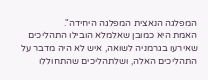המפלגה הנאצית המפלגה היחידה".
האמת היא כמובן שאלמלא הובילו התהליכים שאירעו בגרמניה לשואה, איש לא היה מדבר על התהליכים האלה, ושלתהליכים שהתחוללו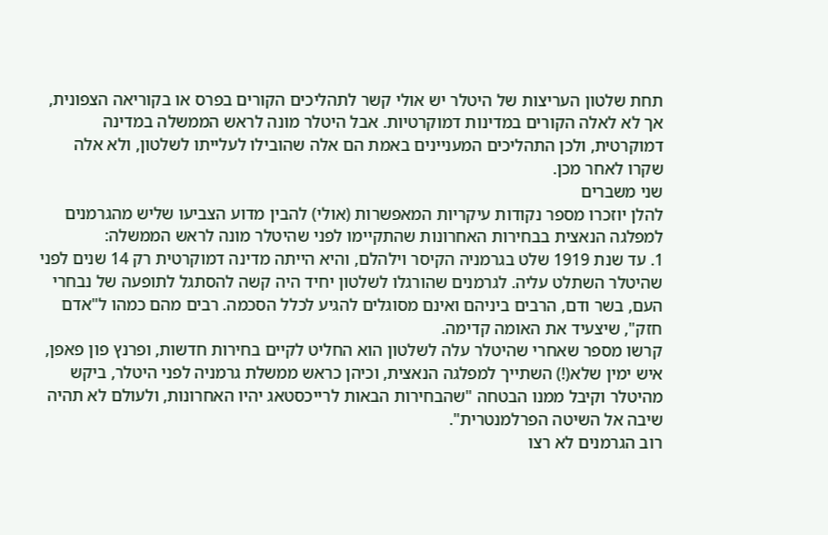תחת שלטון העריצות של היטלר יש אולי קשר לתהליכים הקורים בפרס או בקוריאה הצפונית, אך לא לאלה הקורים במדינות דמוקרטיות. אבל היטלר מונה לראש הממשלה במדינה דמוקרטית, ולכן התהליכים המעניינים באמת הם אלה שהובילו לעלייתו לשלטון, ולא אלה שקרו לאחר מכן.
שני משברים
להלן יוזכרו מספר נקודות עיקריות המאפשרות (אולי) להבין מדוע הצביעו שליש מהגרמנים למפלגה הנאצית בבחירות האחרונות שהתקיימו לפני שהיטלר מונה לראש הממשלה:
1. עד שנת 1919 שלט בגרמניה הקיסר וילהלם, והיא הייתה מדינה דמוקרטית רק 14 שנים לפני שהיטלר השתלט עליה. לגרמנים שהורגלו לשלטון יחיד היה קשה להסתגל לתופעה של נבחרי העם, בשר ודם, הרבים ביניהם ואינם מסוגלים להגיע לכלל הסכמה. רבים מהם כמהו ל"אדם חזק", שיצעיד את האומה קדימה.
קרשו מספר שאחרי שהיטלר עלה לשלטון הוא החליט לקיים בחירות חדשות, ופרנץ פון פאפן, איש ימין שלא(!) השתייך למפלגה הנאצית, וכיהן כראש ממשלת גרמניה לפני היטלר, ביקש מהיטלר וקיבל ממנו הבטחה "שהבחירות הבאות לרייכסטאג יהיו האחרונות, ולעולם לא תהיה שיבה אל השיטה הפרלמנטרית".
רוב הגרמנים לא רצו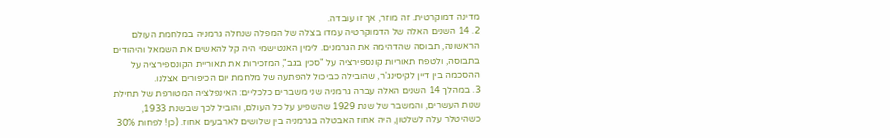מדינה דמוקרטית. זה מוזר, אך זו עובדה.
2. 14 השנים האלה של הדמוקרטיה עמדו בצלה של המפלה שנחלה גרמניה במלחמת העולם הראשונה, תבוסה שהדהימה את הגרמנים. לימין האנטישמי היה קל להאשים את השמאל והיהודים בתבוסה, ולטפח תאוריות קונספירציה על "סכין בגב", המזכירות את תאוריית הקונספירציה על ההסכמה בין דיין לקיסינג'ר, שהובילה כביכול להפתעה של מלחמת יום הכיפורים אצלנו.
3. במהלך 14 השנים האלה עברה גרמניה שני משברים כלכליים: האינפלציה המטורפת של תחילת שנות העשרים, והמשבר של שנת 1929 שהשפיע על כל העולם, והוביל לכך שבשנת 1933, כשהיטלר עלה לשלטון, היה אחוז האבטלה בגרמניה בין שלושים לארבעים אחוז. (כן! לפחות 30%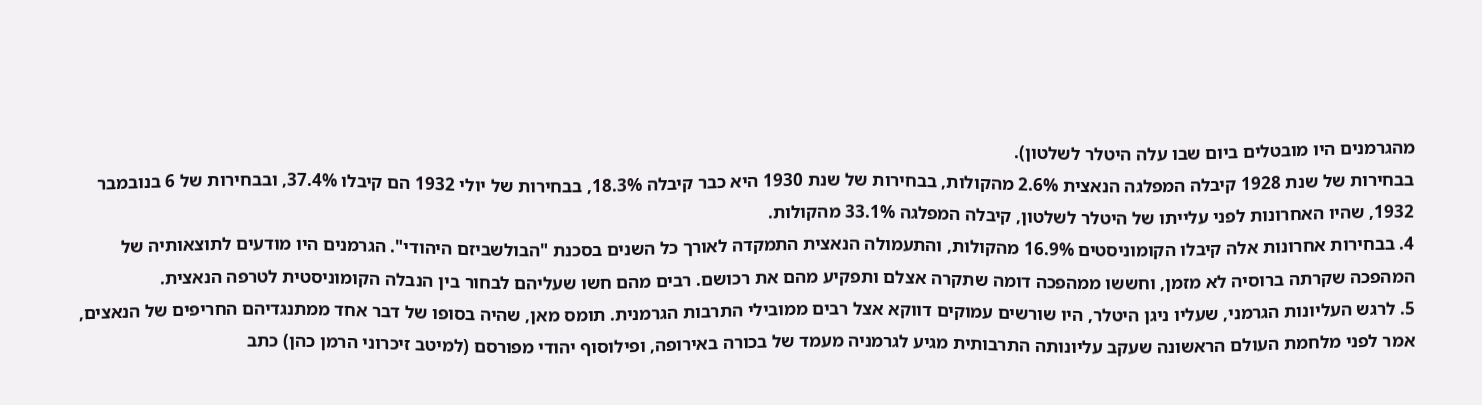מהגרמנים היו מובטלים ביום שבו עלה היטלר לשלטון).
בבחירות של שנת 1928 קיבלה המפלגה הנאצית 2.6% מהקולות, בבחירות של שנת 1930 היא כבר קיבלה 18.3%, בבחירות של יולי 1932 הם קיבלו 37.4%, ובבחירות של 6 בנובמבר 1932, שהיו האחרונות לפני עלייתו של היטלר לשלטון, קיבלה המפלגה 33.1% מהקולות.
4. בבחירות אחרונות אלה קיבלו הקומוניסטים 16.9% מהקולות, והתעמולה הנאצית התמקדה לאורך כל השנים בסכנת "הבולשביזם היהודי". הגרמנים היו מודעים לתוצאותיה של המהפכה שקרתה ברוסיה לא מזמן, וחששו ממהפכה דומה שתקרה אצלם ותפקיע מהם את רכושם. רבים מהם חשו שעליהם לבחור בין הנבלה הקומוניסטית לטרפה הנאצית.
5. לרגש העליונות הגרמני, שעליו ניגן היטלר, היו שורשים עמוקים דווקא אצל רבים ממובילי התרבות הגרמנית. תומס מאן, שהיה בסופו של דבר אחד ממתנגדיהם החריפים של הנאצים, אמר לפני מלחמת העולם הראשונה שעקב עליונותה התרבותית מגיע לגרמניה מעמד של בכורה באירופה, ופילוסוף יהודי מפורסם (למיטב זיכרוני הרמן כהן) כתב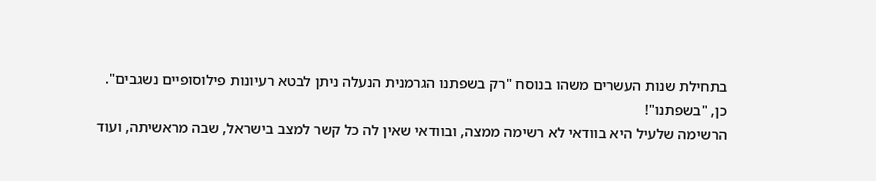בתחילת שנות העשרים משהו בנוסח "רק בשפתנו הגרמנית הנעלה ניתן לבטא רעיונות פילוסופיים נשגבים".
כן, "בשפתנו"!
הרשימה שלעיל היא בוודאי לא רשימה ממצה, ובוודאי שאין לה כל קשר למצב בישראל, שבה מראשיתה, ועוד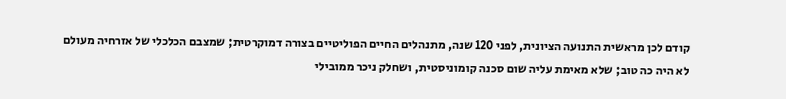קודם לכן מראשית התנועה הציונית, לפני 120 שנה, מתנהלים החיים הפוליטיים בצורה דמוקרטית; שמצבם הכלכלי של אזרחיה מעולם לא היה כה טוב; שלא מאימת עליה שום סכנה קומוניסטית, ושחלק ניכר ממובילי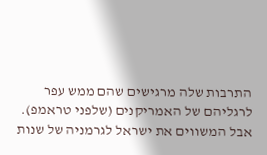התרבות שלה מרגישים שהם ממש עפר לרגליהם של האמריקנים (שלפני טראמפ).
אבל המשווים את ישראל לגרמניה של שנות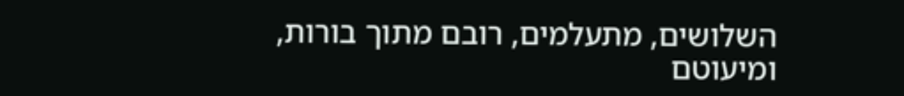השלושים, מתעלמים, רובם מתוך בורות, ומיעוטם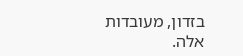בזדון, מעובדות אלה.